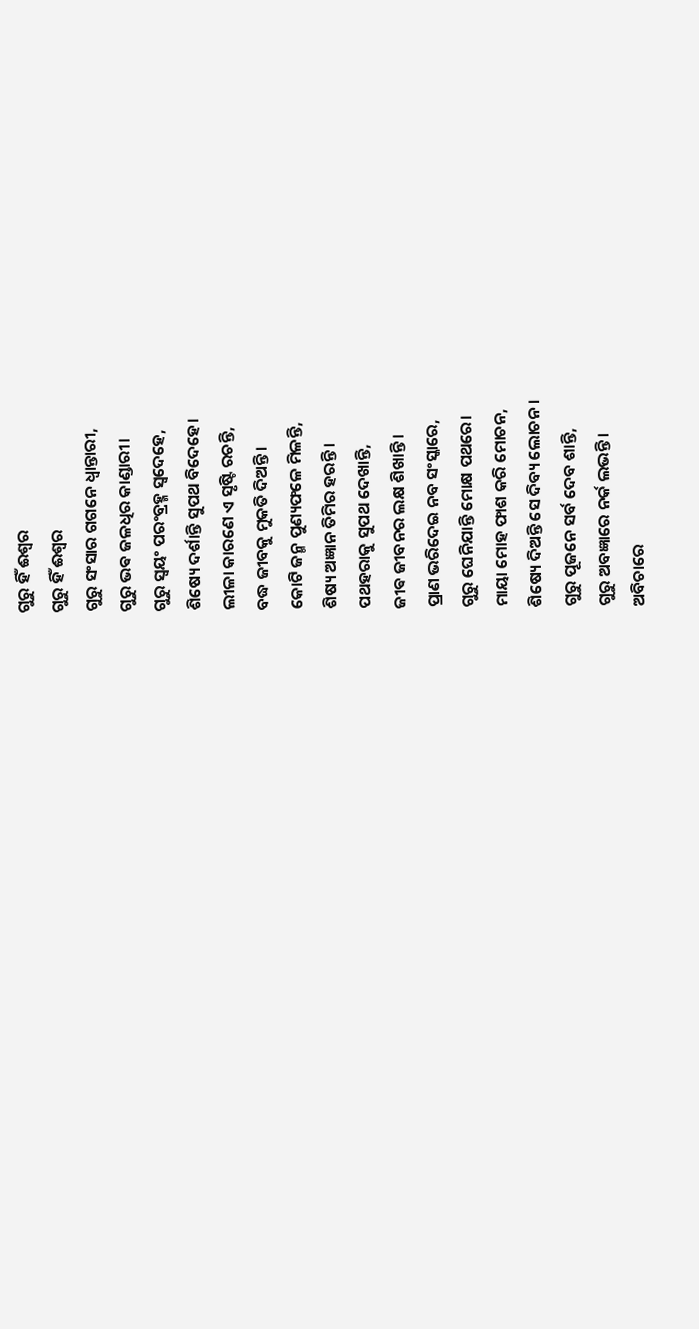ଗୁରୁ ହିଁ ଈଶ୍ୱର
ଗୁରୁ ହିଁ ଈଶ୍ୱର
ଗୁରୁ ସଂସାର ଗଗନେ ଧ୍ୱାନ୍ତାରୀ,
ଗୁରୁ ଭଵ ଜଳଧିର କାଣ୍ଡାରୀ।
ଗୁରୁ ସ୍ୱୟଂ ପରଂବ୍ରହ୍ମ ସ୍ୱଦେହେ,
ଶିଷ୍ୟେ ଦର୍ଶାନ୍ତି ସୁପଥ ବିଦେହେ।
ଲୀଳା କାରଣେ ଏ ସୃଷ୍ଟି ରଚନ୍ତି,
ବଦ୍ଧ ଜୀବକୁ ମୁକତି ଦିଅନ୍ତି।
କୋଟି ଜନ୍ମ ପୁଣ୍ୟଫଳେ ମିଳନ୍ତି,
ଶିଷ୍ୟ ଅଜ୍ଞାନ ତିମିର ହରନ୍ତି।
ପଥହରାକୁ ସୁପଥ ଦେଖାନ୍ତି,
ଜୀଵ ଜୀବନର ଲକ୍ଷ ଶିଖାନ୍ତି।
ପ୍ରାଣ ଭରିଦେଇ ନବ ସଂସ୍କାରେ,
ଗୁରୁ ଘେନିଯାନ୍ତି ମୋକ୍ଷ ପଥରେ।
ମାୟା ମୋହ ଫାଶ କରି ମୋଚନ,
ଶିଷ୍ୟେ ଦିଅନ୍ତି ସେ ଦିବ୍ୟ ଲୋଚନ।
ଗୁରୁ ପୂଜନେ ସର୍ବ ଦେବ ଶାନ୍ତି,
ଗୁରୁ ଅବଜ୍ଞାରେ ନର୍କ ଲଭନ୍ତି।
ଅବିଚାରେ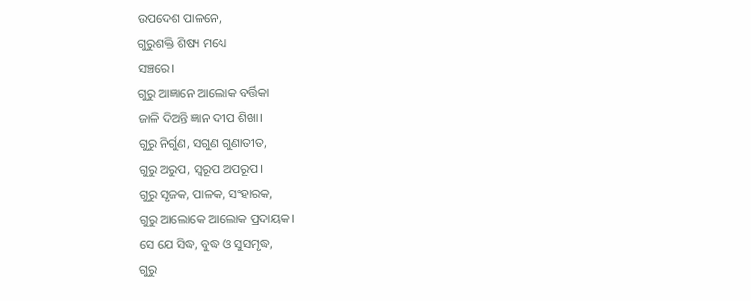ଉପଦେଶ ପାଳନେ,
ଗୁରୁଶକ୍ତି ଶିଷ୍ୟ ମଧ୍ୟେ
ସଞ୍ଚରେ।
ଗୁରୁ ଆଜ୍ଞାନେ ଆଲୋକ ବର୍ତ୍ତିକା
ଜାଳି ଦିଅନ୍ତି ଜ୍ଞାନ ଦୀପ ଶିଖା।
ଗୁରୁ ନିର୍ଗୁଣ, ସଗୁଣ ଗୁଣାତୀତ,
ଗୁରୁ ଅରୁପ, ସ୍ୱରୂପ ଅପରୂପ।
ଗୁରୁ ସୃଜକ, ପାଳକ, ସଂହାରକ,
ଗୁରୁ ଆଲୋକେ ଆଲୋକ ପ୍ରଦାୟକ।
ସେ ଯେ ସିଦ୍ଧ, ବୁଦ୍ଧ ଓ ସୁସମୃଦ୍ଧ,
ଗୁରୁ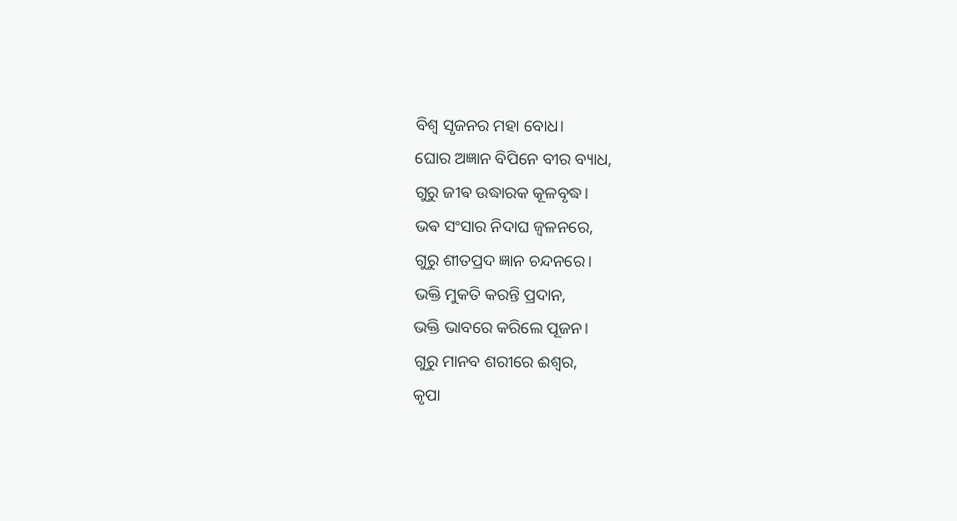ବିଶ୍ୱ ସୃଜନର ମହା ବୋଧ।
ଘୋର ଅଜ୍ଞାନ ବିପିନେ ବୀର ବ୍ୟାଧ,
ଗୁରୁ ଜୀଵ ଉଦ୍ଧାରକ କୂଳବୃଦ୍ଧ।
ଭଵ ସଂସାର ନିଦାଘ ଜ୍ବଳନରେ,
ଗୁରୁ ଶୀତପ୍ରଦ ଜ୍ଞାନ ଚନ୍ଦନରେ।
ଭକ୍ତି ମୁକତି କରନ୍ତି ପ୍ରଦାନ,
ଭକ୍ତି ଭାବରେ କରିଲେ ପୂଜନ।
ଗୁରୁ ମାନବ ଶରୀରେ ଈଶ୍ୱର,
କୃପା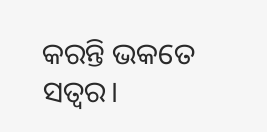କରନ୍ତି ଭକତେ ସତ୍ୱର।